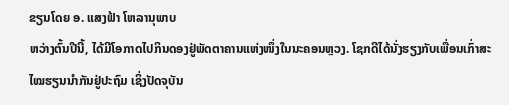ຂຽນໂດຍ ອ. ແສງຟ້າ ໂຫລານຸພາບ
ຫວ່າງຕົ້ນປີນີ້, ໄດ້ມີໂອກາດໄປກິນດອງຢູ່ພັດຕາຄານແຫ່ງໜຶ່ງໃນນະຄອນຫຼວງ. ໂຊກດີໄດ້ນັ່ງຮຽງກັບເພື່ອນເກົ່າສະໄໝຮຽນນຳກັນຢູ່ປະຖົມ ເຊິ່ງປັດຈຸບັນ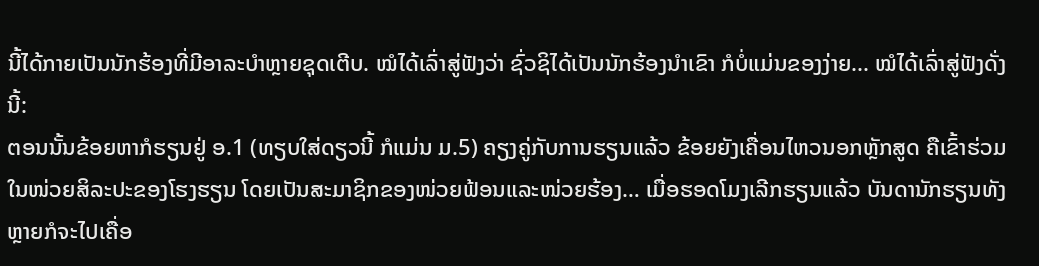ນີ້ໄດ້ກາຍເປັນນັກຮ້ອງທີ່ມີອາລະບຳຫຼາຍຊຸດເຕີບ. ໝໍໄດ້ເລົ່າສູ່ຟັງວ່າ ຊົ່ວຊິໄດ້ເປັນນັກຮ້ອງນຳເຂົາ ກໍບໍ່ແມ່ນຂອງງ່າຍ... ໝໍໄດ້ເລົ່າສູ່ຟັງດັ່ງນີ້:
ຕອນນັ້ນຂ້ອຍຫາກໍຮຽນຢູ່ ອ.1 (ທຽບໃສ່ດຽວນີ້ ກໍແມ່ນ ມ.5) ຄຽງຄູ່ກັບການຮຽນແລ້ວ ຂ້ອຍຍັງເຄື່ອນໄຫວນອກຫຼັກສູດ ຄືເຂົ້າຮ່ວມໃນໜ່ວຍສິລະປະຂອງໂຮງຮຽນ ໂດຍເປັນສະມາຊິກຂອງໜ່ວຍຟ້ອນແລະໜ່ວຍຮ້ອງ… ເມື່ອຮອດໂມງເລີກຮຽນແລ້ວ ບັນດານັກຮຽນທັງຫຼາຍກໍຈະໄປເຄື່ອ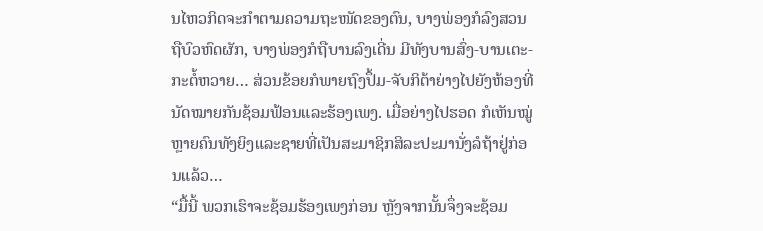ນໄຫວກິດຈະກຳຕາມຄວາມຖະໜັດຂອງຕົນ, ບາງພ່ອງກໍລົງສວນຖືບົວຫົດຜັກ, ບາງພ່ອງກໍຖືບານລົງເດີ່ນ ມີທັງບານສົ່ງ-ບານເຕະ-ກະຕໍ້ຫວາຍ… ສ່ວນຂ້ອຍກໍພາຍຖົງປຶ້ມ-ຈັບກິຕ້າຍ່າງໄປຍັງຫ້ອງທີ່ນັດໝາຍກັນຊ້ອມຟ້ອນແລະຮ້ອງເພງ. ເມື່ອຍ່າງໄປຮອດ ກໍເຫັນໝູ່ຫຼາຍຄົນທັງຍິງແລະຊາຍທີ່ເປັນສະມາຊິກສິລະປະມານັ່ງລໍຖ້າຢູ່ກ່ອນແລ້ວ…
“ມື້ນີ້ ພວກເຮົາຈະຊ້ອມຮ້ອງເພງກ່ອນ ຫຼັງຈາກນັ້ນຈຶ່ງຈະຊ້ອມ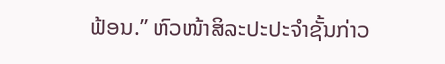ຟ້ອນ.” ຫົວໜ້າສິລະປະປະຈຳຊັ້ນກ່າວ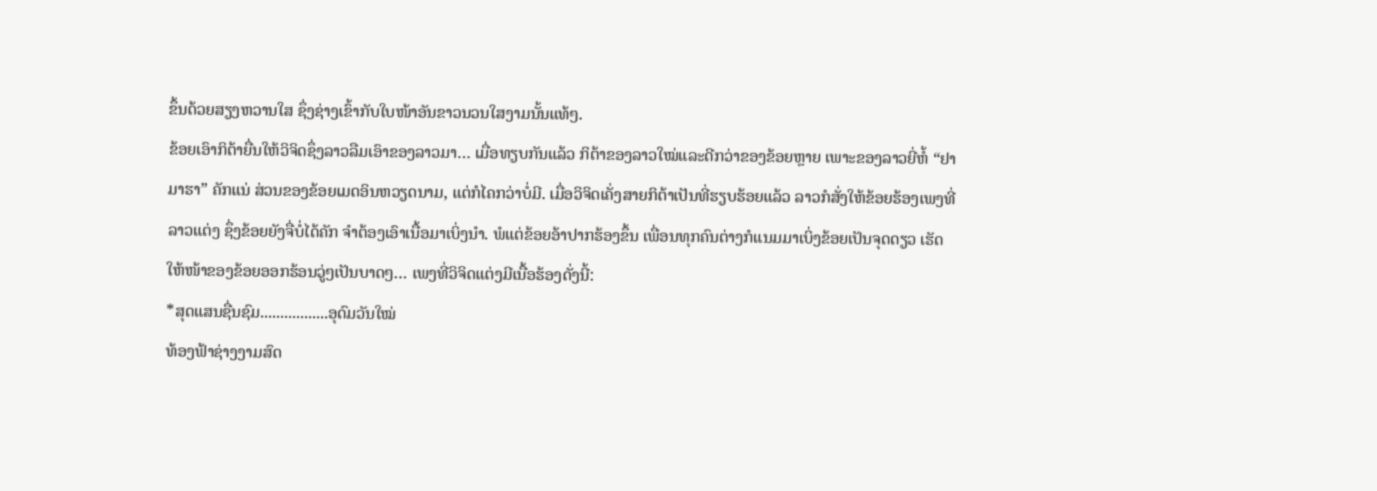ຂຶ້ນດ້ວຍສຽງຫວານໃສ ຊຶ່ງຊ່າງເຂົ້າກັບໃບໜ້າອັນຂາວນວນໃສງາມນັ້ນແທ້ໆ.
ຂ້ອຍເອົາກິຕ້າຍື່ນໃຫ້ວິຈິດຊຶ່ງລາວລືມເອົາຂອງລາວມາ… ເມື່ອທຽບກັນແລ້ວ ກິຕ້າຂອງລາວໃໝ່ແລະດີກວ່າຂອງຂ້ອຍຫຼາຍ ເພາະຂອງລາວຍີ່ຫໍ້ “ຢາມາຮາ” ຄັກແນ່ ສ່ວນຂອງຂ້ອຍເມດອິນຫວຽດນາມ, ແຕ່ກໍໄຄກວ່າບໍ່ມີ. ເມື່ອວິຈິດເຄັ່ງສາຍກິຕ້າເປັນທີ່ຮຽບຮ້ອຍແລ້ວ ລາວກໍສັ່ງໃຫ້ຂ້ອຍຮ້ອງເພງທີ່ລາວແຕ່ງ ຊຶ່ງຂ້ອຍຍັງຈື່ບໍ່ໄດ້ຄັກ ຈຳຕ້ອງເອົາເນື້ອມາເບິ່ງນຳ. ພໍແຕ່ຂ້ອຍອ້າປາກຮ້ອງຂຶ້ນ ເພື່ອນທຸກຄົນຕ່າງກໍແນມມາເບິ່ງຂ້ອຍເປັນຈຸດດຽວ ເຮັດໃຫ້ໜ້າຂອງຂ້ອຍອອກຮ້ອນວູ່ໆເປັນບາດໆ… ເພງທີ່ວິຈິດແຕ່ງມີເນື້ອຮ້ອງດັ່ງນີ້:
*ສຸດແສນຊື່ນຊົມ.................ອຸດົມວັນໃໝ່
ທ້ອງຟ້າຊ່າງງາມສົດ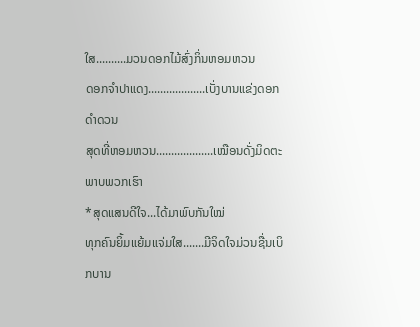ໃສ..........ມວນດອກໄມ້ສົ່ງກິ່ນຫອມຫວນ
ດອກຈຳປາແດງ...................ເບັ່ງບານແຂ່ງດອກດຳດວນ
ສຸດທີ່ຫອມຫວນ...................ເໝືອນດັ່ງມິດຕະພາບພວກເຮົາ
*ສຸດແສນດີໃຈ...ໄດ້ມາພົບກັນໃໝ່
ທຸກຄົນຍິ້ມແຍ້ມແຈ່ມໃສ.......ມີຈິດໃຈມ່ວນຊື່ນເບິກບານ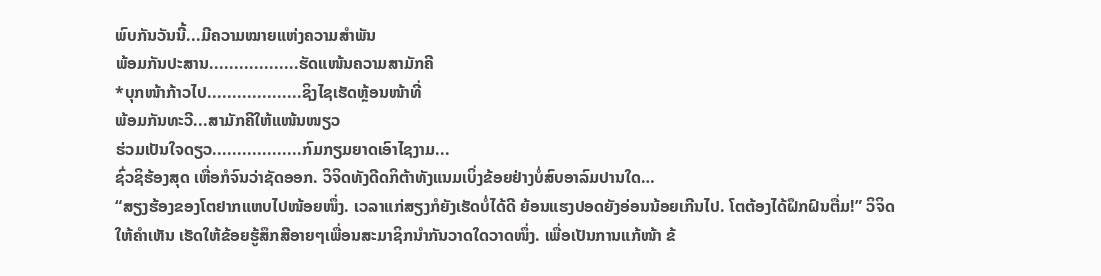ພົບກັນວັນນີ້...ມີຄວາມໝາຍແຫ່ງຄວາມສຳພັນ
ພ້ອມກັນປະສານ..................ຮັດແໜ້ນຄວາມສາມັກຄີ
*ບຸກໜ້າກ້າວໄປ...................ຊິງໄຊເຮັດຫຼ້ອນໜ້າທີ່
ພ້ອມກັນທະວີ...ສາມັກຄີໃຫ້ແໜ້ນໜຽວ
ຮ່ວມເປັນໃຈດຽວ..................ກົມກຽມຍາດເອົາໄຊງາມ...
ຊົ່ວຊິຮ້ອງສຸດ ເຫື່ອກໍຈົນວ່າຊັດອອກ. ວິຈິດທັງດີດກິຕ້າທັງແນມເບິ່ງຂ້ອຍຢ່າງບໍ່ສົບອາລົມປານໃດ…
“ສຽງຮ້ອງຂອງໂຕຢາກແຫບໄປໜ້ອຍໜຶ່ງ. ເວລາແກ່ສຽງກໍຍັງເຮັດບໍ່ໄດ້ດີ ຍ້ອນແຮງປອດຍັງອ່ອນນ້ອຍເກີນໄປ. ໂຕຕ້ອງໄດ້ຝຶກຝົນຕື່ມ!” ວິຈິດໃຫ້ຄຳເຫັນ ເຮັດໃຫ້ຂ້ອຍຮູ້ສຶກສີອາຍໆເພື່ອນສະມາຊິກນຳກັນວາດໃດວາດໜຶ່ງ. ເພື່ອເປັນການແກ້ໜ້າ ຂ້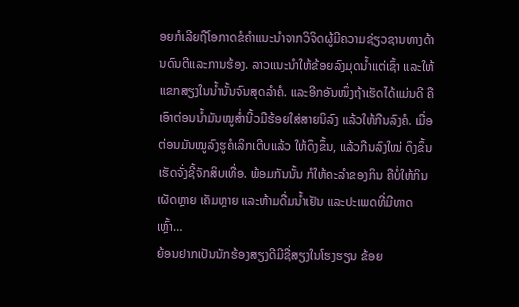ອຍກໍເລີຍຖືໂອກາດຂໍຄຳແນະນຳຈາກວິຈິດຜູ້ມີຄວາມຊ່ຽວຊານທາງດ້ານດົນຕີແລະການຮ້ອງ. ລາວແນະນຳໃຫ້ຂ້ອຍລົງມຸດນໍ້າແຕ່ເຊົ້າ ແລະໃຫ້ແຂກສຽງໃນນໍ້ານັ້ນຈົນສຸດລຳຄໍ. ແລະອີກອັນໜຶ່ງຖ້າເຮັດໄດ້ແມ່ນດີ ຄືເອົາຕ່ອນນໍ້າມັນໝູສໍ່ານີ້ວມືຮ້ອຍໃສ່ສາຍນິລົງ ແລ້ວໃຫ້ກືນລົງຄໍ. ເມື່ອຕ່ອນມັນໝູລົງຮູຄໍເລິກເຕີບແລ້ວ ໃຫ້ດຶງຂຶ້ນ, ແລ້ວກືນລົງໃໝ່ ດຶງຂຶ້ນ ເຮັດຈັ່ງຊີ້ຈັກສິບເທື່ອ. ພ້ອມກັນນັ້ນ ກໍໃຫ້ຄະລຳຂອງກິນ ຄືບໍ່ໃຫ້ກິນເຜັດຫຼາຍ ເຄັມຫຼາຍ ແລະຫ້າມດື່ມນໍ້າເຢັນ ແລະປະເພດທີ່ມີທາດເຫຼົ້າ…
ຍ້ອນຢາກເປັນນັກຮ້ອງສຽງດີມີຊື່ສຽງໃນໂຮງຮຽນ ຂ້ອຍ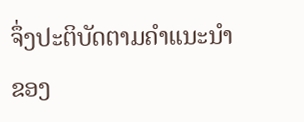ຈຶ່ງປະຕິບັດຕາມຄຳແນະນຳຂອງ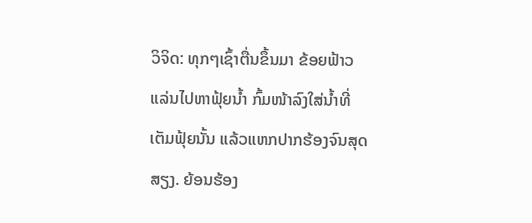ວິຈິດ: ທຸກໆເຊົ້າຕື່ນຂຶ້ນມາ ຂ້ອຍຟ້າວແລ່ນໄປຫາຟຸ້ຍນໍ້າ ກົ້ມໜ້າລົງໃສ່ນໍ້າທີ່ເຕັມຟຸ້ຍນັ້ນ ແລ້ວແຫກປາກຮ້ອງຈົນສຸດສຽງ. ຍ້ອນຮ້ອງ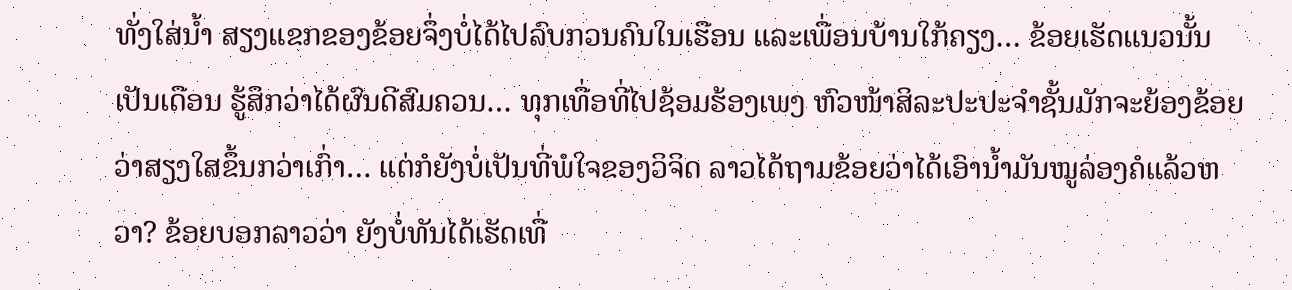ທັ່ງໃສ່ນໍ້າ ສຽງແຂກຂອງຂ້ອຍຈຶ່ງບໍ່ໄດ້ໄປລົບກວນຄົນໃນເຮືອນ ແລະເພື່ອນບ້ານໃກ້ຄຽງ… ຂ້ອຍເຮັດແນວນັ້ນເປັນເດືອນ ຮູ້ສຶກວ່າໄດ້ຜົນດີສົມຄວນ… ທຸກເທື່ອທີ່ໄປຊ້ອມຮ້ອງເພງ ຫົວໜ້າສິລະປະປະຈຳຊັ້ນມັກຈະຍ້ອງຂ້ອຍວ່າສຽງໃສຂຶ້ນກວ່າເກົ່າ… ແຕ່ກໍຍັງບໍ່ເປັນທີ່ພໍໃຈຂອງວິຈິດ ລາວໄດ້ຖາມຂ້ອຍວ່າໄດ້ເອົານໍ້າມັນໝູລ່ອງຄໍແລ້ວຫວາ? ຂ້ອຍບອກລາວວ່າ ຍັງບໍ່ທັນໄດ້ເຮັດເທື່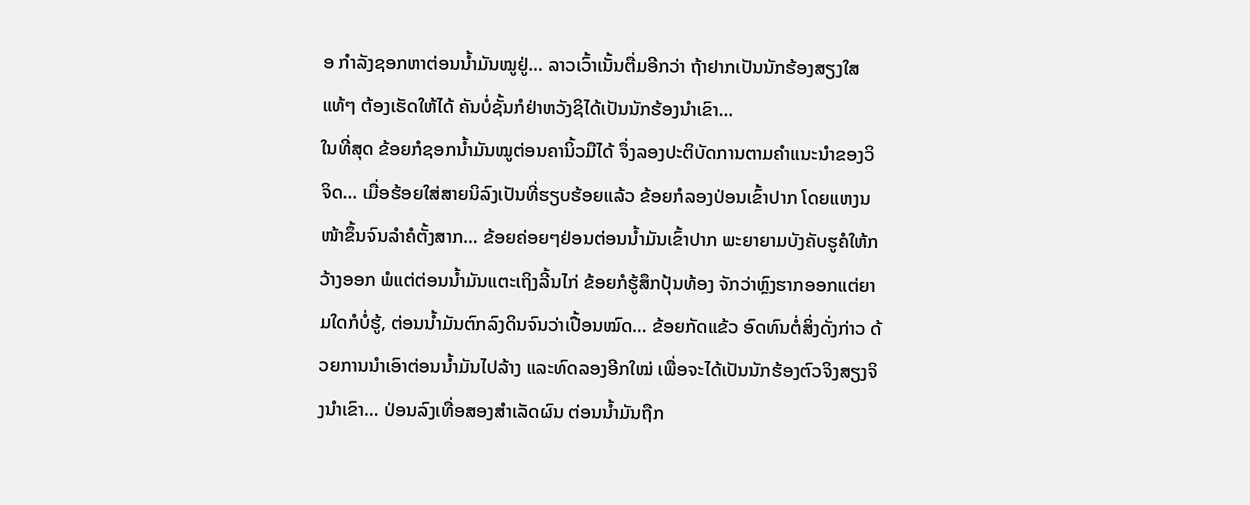ອ ກຳລັງຊອກຫາຕ່ອນນໍ້າມັນໝູຢູ່… ລາວເວົ້າເນັ້ນຕື່ມອີກວ່າ ຖ້າຢາກເປັນນັກຮ້ອງສຽງໃສແທ້ໆ ຕ້ອງເຮັດໃຫ້ໄດ້ ຄັນບໍ່ຊັ້ນກໍຢ່າຫວັງຊິໄດ້ເປັນນັກຮ້ອງນໍາເຂົາ…
ໃນທີ່ສຸດ ຂ້ອຍກໍຊອກນໍ້າມັນໝູຕ່ອນຄານິ້ວມືໄດ້ ຈຶ່ງລອງປະຕິບັດການຕາມຄຳແນະນຳຂອງວິຈິດ… ເມື່ອຮ້ອຍໃສ່ສາຍນິລົງເປັນທີ່ຮຽບຮ້ອຍແລ້ວ ຂ້ອຍກໍລອງປ່ອນເຂົ້າປາກ ໂດຍແຫງນໜ້າຂຶ້ນຈົນລຳຄໍຕັ້ງສາກ… ຂ້ອຍຄ່ອຍໆຢ່ອນຕ່ອນນໍ້າມັນເຂົ້າປາກ ພະຍາຍາມບັງຄັບຮູຄໍໃຫ້ກວ້າງອອກ ພໍແຕ່ຕ່ອນນໍ້າມັນແຕະເຖິງລີ້ນໄກ່ ຂ້ອຍກໍຮູ້ສຶກປຸ້ນທ້ອງ ຈັກວ່າຫຼົງຮາກອອກແຕ່ຍາມໃດກໍບໍ່ຮູ້, ຕ່ອນນໍ້າມັນຕົກລົງດິນຈົນວ່າເປື້ອນໝົດ… ຂ້ອຍກັດແຂ້ວ ອົດທົນຕໍ່ສິ່ງດັ່ງກ່າວ ດ້ວຍການນຳເອົາຕ່ອນນໍ້າມັນໄປລ້າງ ແລະທົດລອງອີກໃໝ່ ເພື່ອຈະໄດ້ເປັນນັກຮ້ອງຕົວຈິງສຽງຈິງນຳເຂົາ… ປ່ອນລົງເທື່ອສອງສຳເລັດຜົນ ຕ່ອນນໍ້າມັນຖືກ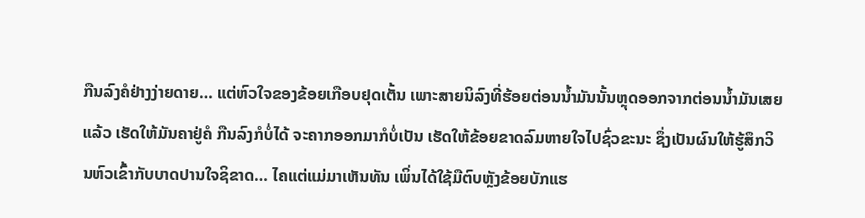ກືນລົງຄໍຢ່າງງ່າຍດາຍ… ແຕ່ຫົວໃຈຂອງຂ້ອຍເກືອບຢຸດເຕັ້ນ ເພາະສາຍນິລົງທີ່ຮ້ອຍຕ່ອນນໍ້າມັນນັ້ນຫຼຸດອອກຈາກຕ່ອນນໍ້າມັນເສຍແລ້ວ ເຮັດໃຫ້ມັນຄາຢູ່ຄໍ ກືນລົງກໍບໍ່ໄດ້ ຈະຄາກອອກມາກໍບໍ່ເປັນ ເຮັດໃຫ້ຂ້ອຍຂາດລົມຫາຍໃຈໄປຊົ່ວຂະນະ ຊຶ່ງເປັນຜົນໃຫ້ຮູ້ສຶກວິນຫົວເຂົ້າກັບບາດປານໃຈຊິຂາດ… ໄຄແຕ່ແມ່ມາເຫັນທັນ ເພິ່ນໄດ້ໃຊ້ມືຕົບຫຼັງຂ້ອຍບັກແຮ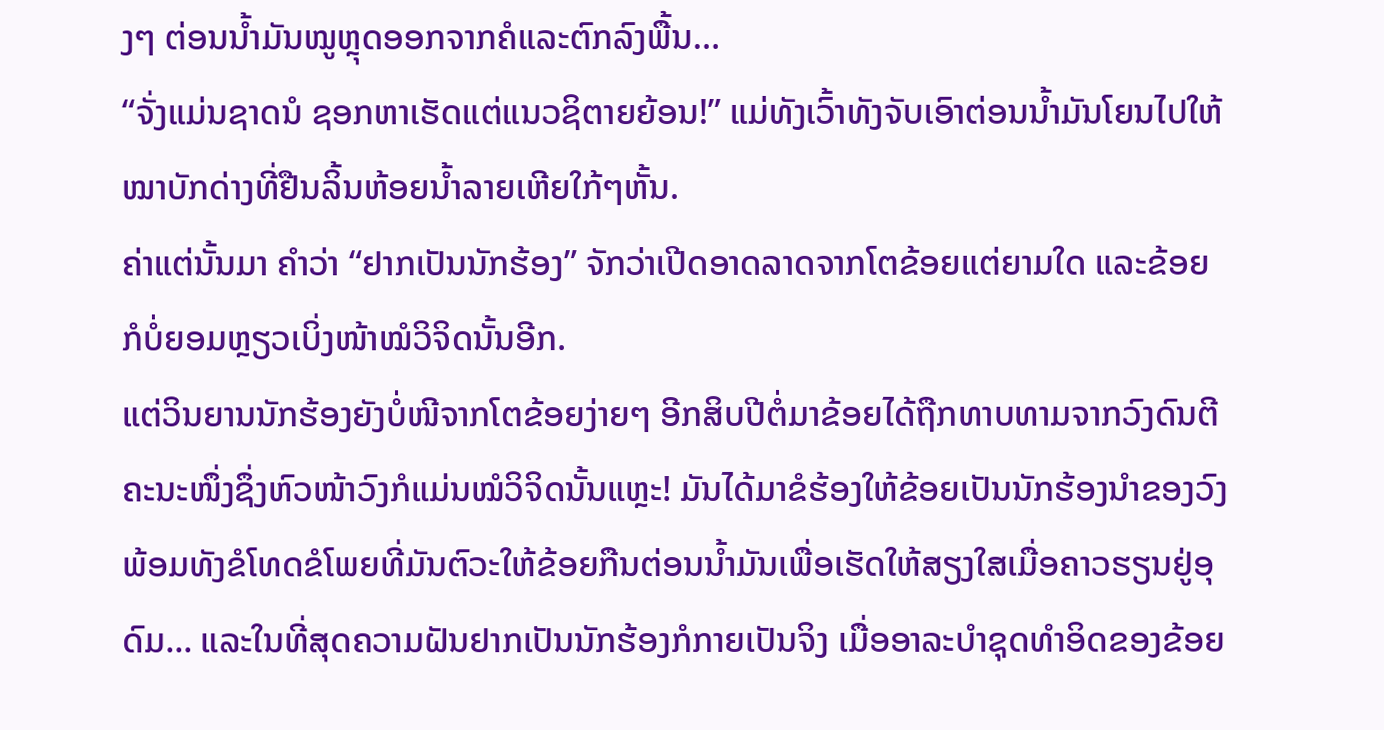ງໆ ຕ່ອນນໍ້າມັນໝູຫຼຸດອອກຈາກຄໍແລະຕົກລົງພື້ນ…
“ຈັ່ງແມ່ນຊາດນໍ ຊອກຫາເຮັດແຕ່ແນວຊິຕາຍຍ້ອນ!” ແມ່ທັງເວົ້າທັງຈັບເອົາຕ່ອນນໍ້າມັນໂຍນໄປໃຫ້ໝາບັກດ່າງທີ່ຢືນລິ້ນຫ້ອຍນໍ້າລາຍເຫີຍໃກ້ໆຫັ້ນ.
ຄ່າແຕ່ນັ້ນມາ ຄຳວ່າ “ຢາກເປັນນັກຮ້ອງ” ຈັກວ່າເປີດອາດລາດຈາກໂຕຂ້ອຍແຕ່ຍາມໃດ ແລະຂ້ອຍກໍບໍ່ຍອມຫຼຽວເບິ່ງໜ້າໝໍວິຈິດນັ້ນອີກ.
ແຕ່ວິນຍານນັກຮ້ອງຍັງບໍ່ໜີຈາກໂຕຂ້ອຍງ່າຍໆ ອີກສິບປີຕໍ່ມາຂ້ອຍໄດ້ຖືກທາບທາມຈາກວົງດົນຕີຄະນະໜຶ່ງຊຶ່ງຫົວໜ້າວົງກໍແມ່ນໝໍວິຈິດນັ້ນແຫຼະ! ມັນໄດ້ມາຂໍຮ້ອງໃຫ້ຂ້ອຍເປັນນັກຮ້ອງນຳຂອງວົງ ພ້ອມທັງຂໍໂທດຂໍໂພຍທີ່ມັນຕົວະໃຫ້ຂ້ອຍກືນຕ່ອນນ້ຳມັນເພື່ອເຮັດໃຫ້ສຽງໃສເມື່ອຄາວຮຽນຢູ່ອຸດົມ... ແລະໃນທີ່ສຸດຄວາມຝັນຢາກເປັນນັກຮ້ອງກໍກາຍເປັນຈິງ ເມື່ອອາລະບຳຊຸດທຳອິດຂອງຂ້ອຍ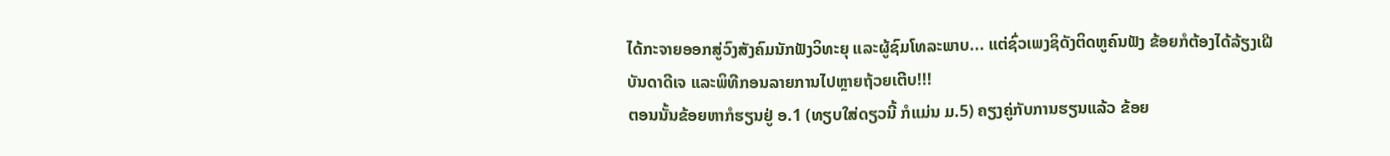ໄດ້ກະຈາຍອອກສູ່ວົງສັງຄົມນັກຟັງວິທະຍຸ ແລະຜູ້ຊົມໂທລະພາບ... ແຕ່ຊົ່ວເພງຊິດັງຕິດຫູຄົນຟັງ ຂ້ອຍກໍຕ້ອງໄດ້ລ້ຽງເຝີບັນດາດີເຈ ແລະພິທີກອນລາຍການໄປຫຼາຍຖ້ວຍເຕີບ!!!
ຕອນນັ້ນຂ້ອຍຫາກໍຮຽນຢູ່ ອ.1 (ທຽບໃສ່ດຽວນີ້ ກໍແມ່ນ ມ.5) ຄຽງຄູ່ກັບການຮຽນແລ້ວ ຂ້ອຍ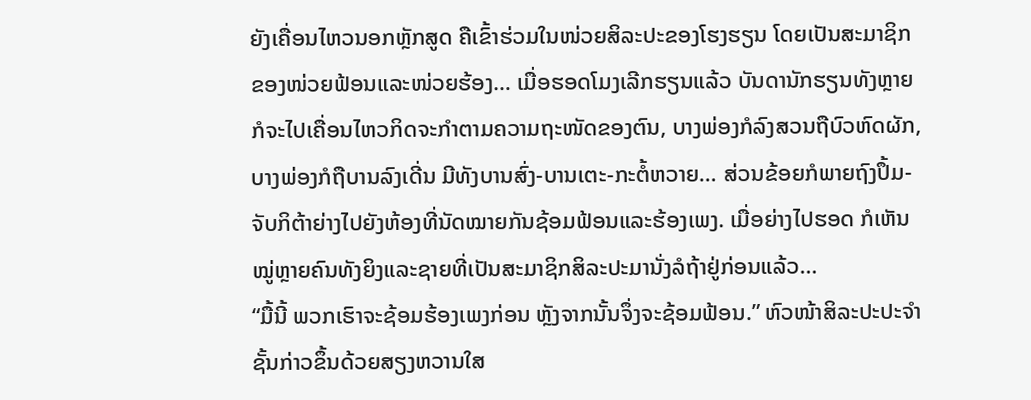ຍັງເຄື່ອນໄຫວນອກຫຼັກສູດ ຄືເຂົ້າຮ່ວມໃນໜ່ວຍສິລະປະຂອງໂຮງຮຽນ ໂດຍເປັນສະມາຊິກຂອງໜ່ວຍຟ້ອນແລະໜ່ວຍຮ້ອງ… ເມື່ອຮອດໂມງເລີກຮຽນແລ້ວ ບັນດານັກຮຽນທັງຫຼາຍກໍຈະໄປເຄື່ອນໄຫວກິດຈະກຳຕາມຄວາມຖະໜັດຂອງຕົນ, ບາງພ່ອງກໍລົງສວນຖືບົວຫົດຜັກ, ບາງພ່ອງກໍຖືບານລົງເດີ່ນ ມີທັງບານສົ່ງ-ບານເຕະ-ກະຕໍ້ຫວາຍ… ສ່ວນຂ້ອຍກໍພາຍຖົງປຶ້ມ-ຈັບກິຕ້າຍ່າງໄປຍັງຫ້ອງທີ່ນັດໝາຍກັນຊ້ອມຟ້ອນແລະຮ້ອງເພງ. ເມື່ອຍ່າງໄປຮອດ ກໍເຫັນໝູ່ຫຼາຍຄົນທັງຍິງແລະຊາຍທີ່ເປັນສະມາຊິກສິລະປະມານັ່ງລໍຖ້າຢູ່ກ່ອນແລ້ວ…
“ມື້ນີ້ ພວກເຮົາຈະຊ້ອມຮ້ອງເພງກ່ອນ ຫຼັງຈາກນັ້ນຈຶ່ງຈະຊ້ອມຟ້ອນ.” ຫົວໜ້າສິລະປະປະຈຳຊັ້ນກ່າວຂຶ້ນດ້ວຍສຽງຫວານໃສ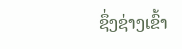ຊຶ່ງຊ່າງເຂົ້າ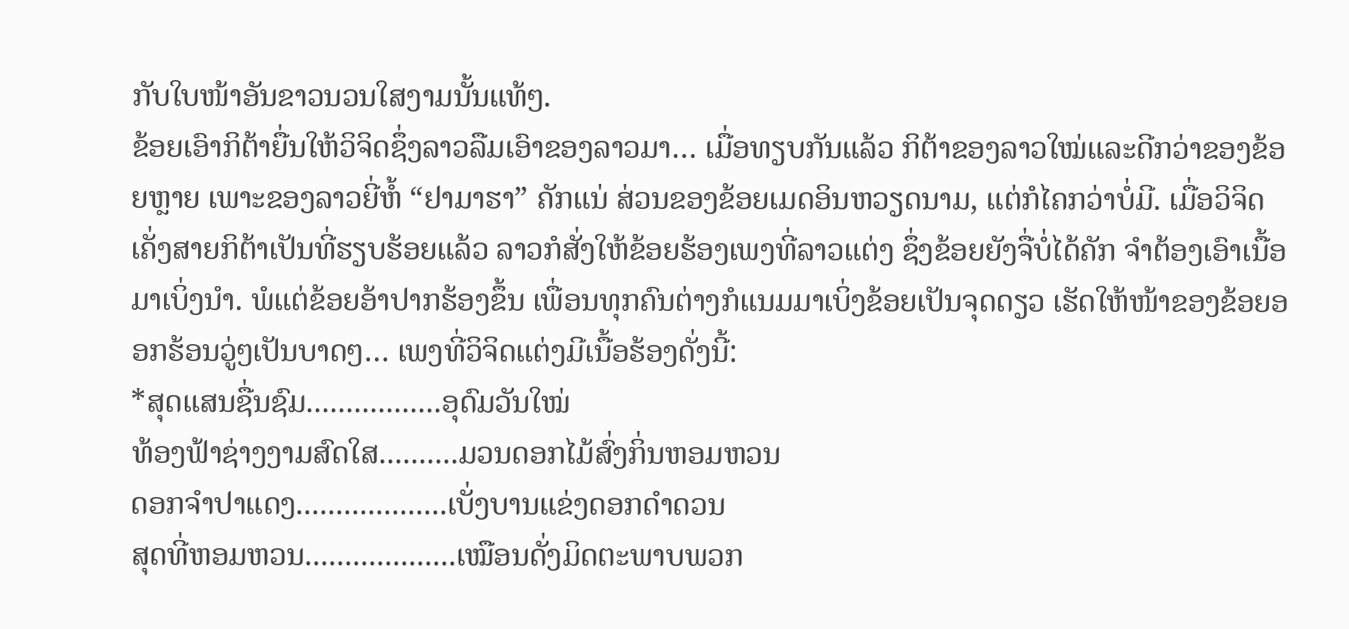ກັບໃບໜ້າອັນຂາວນວນໃສງາມນັ້ນແທ້ໆ.
ຂ້ອຍເອົາກິຕ້າຍື່ນໃຫ້ວິຈິດຊຶ່ງລາວລືມເອົາຂອງລາວມາ… ເມື່ອທຽບກັນແລ້ວ ກິຕ້າຂອງລາວໃໝ່ແລະດີກວ່າຂອງຂ້ອຍຫຼາຍ ເພາະຂອງລາວຍີ່ຫໍ້ “ຢາມາຮາ” ຄັກແນ່ ສ່ວນຂອງຂ້ອຍເມດອິນຫວຽດນາມ, ແຕ່ກໍໄຄກວ່າບໍ່ມີ. ເມື່ອວິຈິດເຄັ່ງສາຍກິຕ້າເປັນທີ່ຮຽບຮ້ອຍແລ້ວ ລາວກໍສັ່ງໃຫ້ຂ້ອຍຮ້ອງເພງທີ່ລາວແຕ່ງ ຊຶ່ງຂ້ອຍຍັງຈື່ບໍ່ໄດ້ຄັກ ຈຳຕ້ອງເອົາເນື້ອມາເບິ່ງນຳ. ພໍແຕ່ຂ້ອຍອ້າປາກຮ້ອງຂຶ້ນ ເພື່ອນທຸກຄົນຕ່າງກໍແນມມາເບິ່ງຂ້ອຍເປັນຈຸດດຽວ ເຮັດໃຫ້ໜ້າຂອງຂ້ອຍອອກຮ້ອນວູ່ໆເປັນບາດໆ… ເພງທີ່ວິຈິດແຕ່ງມີເນື້ອຮ້ອງດັ່ງນີ້:
*ສຸດແສນຊື່ນຊົມ.................ອຸດົມວັນໃໝ່
ທ້ອງຟ້າຊ່າງງາມສົດໃສ..........ມວນດອກໄມ້ສົ່ງກິ່ນຫອມຫວນ
ດອກຈຳປາແດງ...................ເບັ່ງບານແຂ່ງດອກດຳດວນ
ສຸດທີ່ຫອມຫວນ...................ເໝືອນດັ່ງມິດຕະພາບພວກ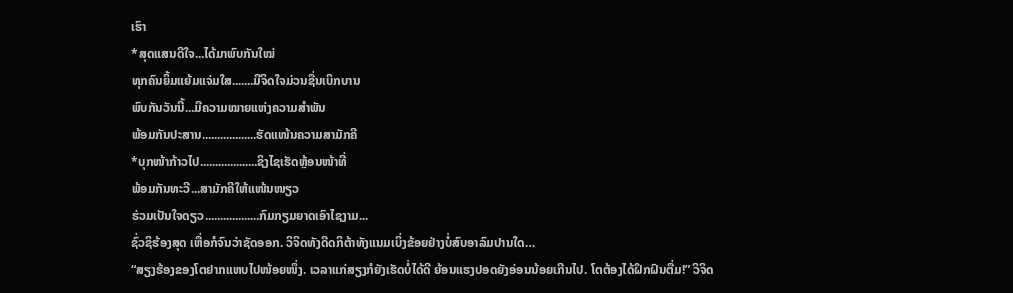ເຮົາ
*ສຸດແສນດີໃຈ...ໄດ້ມາພົບກັນໃໝ່
ທຸກຄົນຍິ້ມແຍ້ມແຈ່ມໃສ.......ມີຈິດໃຈມ່ວນຊື່ນເບິກບານ
ພົບກັນວັນນີ້...ມີຄວາມໝາຍແຫ່ງຄວາມສຳພັນ
ພ້ອມກັນປະສານ..................ຮັດແໜ້ນຄວາມສາມັກຄີ
*ບຸກໜ້າກ້າວໄປ...................ຊິງໄຊເຮັດຫຼ້ອນໜ້າທີ່
ພ້ອມກັນທະວີ...ສາມັກຄີໃຫ້ແໜ້ນໜຽວ
ຮ່ວມເປັນໃຈດຽວ..................ກົມກຽມຍາດເອົາໄຊງາມ...
ຊົ່ວຊິຮ້ອງສຸດ ເຫື່ອກໍຈົນວ່າຊັດອອກ. ວິຈິດທັງດີດກິຕ້າທັງແນມເບິ່ງຂ້ອຍຢ່າງບໍ່ສົບອາລົມປານໃດ…
“ສຽງຮ້ອງຂອງໂຕຢາກແຫບໄປໜ້ອຍໜຶ່ງ. ເວລາແກ່ສຽງກໍຍັງເຮັດບໍ່ໄດ້ດີ ຍ້ອນແຮງປອດຍັງອ່ອນນ້ອຍເກີນໄປ. ໂຕຕ້ອງໄດ້ຝຶກຝົນຕື່ມ!” ວິຈິດ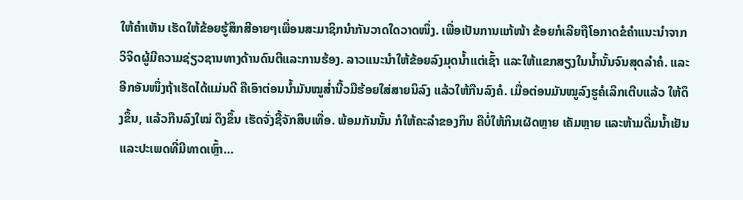ໃຫ້ຄຳເຫັນ ເຮັດໃຫ້ຂ້ອຍຮູ້ສຶກສີອາຍໆເພື່ອນສະມາຊິກນຳກັນວາດໃດວາດໜຶ່ງ. ເພື່ອເປັນການແກ້ໜ້າ ຂ້ອຍກໍເລີຍຖືໂອກາດຂໍຄຳແນະນຳຈາກວິຈິດຜູ້ມີຄວາມຊ່ຽວຊານທາງດ້ານດົນຕີແລະການຮ້ອງ. ລາວແນະນຳໃຫ້ຂ້ອຍລົງມຸດນໍ້າແຕ່ເຊົ້າ ແລະໃຫ້ແຂກສຽງໃນນໍ້ານັ້ນຈົນສຸດລຳຄໍ. ແລະອີກອັນໜຶ່ງຖ້າເຮັດໄດ້ແມ່ນດີ ຄືເອົາຕ່ອນນໍ້າມັນໝູສໍ່ານີ້ວມືຮ້ອຍໃສ່ສາຍນິລົງ ແລ້ວໃຫ້ກືນລົງຄໍ. ເມື່ອຕ່ອນມັນໝູລົງຮູຄໍເລິກເຕີບແລ້ວ ໃຫ້ດຶງຂຶ້ນ, ແລ້ວກືນລົງໃໝ່ ດຶງຂຶ້ນ ເຮັດຈັ່ງຊີ້ຈັກສິບເທື່ອ. ພ້ອມກັນນັ້ນ ກໍໃຫ້ຄະລຳຂອງກິນ ຄືບໍ່ໃຫ້ກິນເຜັດຫຼາຍ ເຄັມຫຼາຍ ແລະຫ້າມດື່ມນໍ້າເຢັນ ແລະປະເພດທີ່ມີທາດເຫຼົ້າ…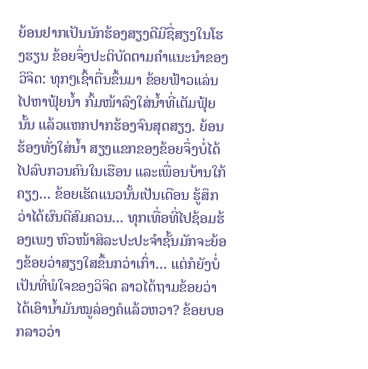ຍ້ອນຢາກເປັນນັກຮ້ອງສຽງດີມີຊື່ສຽງໃນໂຮງຮຽນ ຂ້ອຍຈຶ່ງປະຕິບັດຕາມຄຳແນະນຳຂອງວິຈິດ: ທຸກໆເຊົ້າຕື່ນຂຶ້ນມາ ຂ້ອຍຟ້າວແລ່ນໄປຫາຟຸ້ຍນໍ້າ ກົ້ມໜ້າລົງໃສ່ນໍ້າທີ່ເຕັມຟຸ້ຍນັ້ນ ແລ້ວແຫກປາກຮ້ອງຈົນສຸດສຽງ. ຍ້ອນຮ້ອງທັ່ງໃສ່ນໍ້າ ສຽງແຂກຂອງຂ້ອຍຈຶ່ງບໍ່ໄດ້ໄປລົບກວນຄົນໃນເຮືອນ ແລະເພື່ອນບ້ານໃກ້ຄຽງ… ຂ້ອຍເຮັດແນວນັ້ນເປັນເດືອນ ຮູ້ສຶກວ່າໄດ້ຜົນດີສົມຄວນ… ທຸກເທື່ອທີ່ໄປຊ້ອມຮ້ອງເພງ ຫົວໜ້າສິລະປະປະຈຳຊັ້ນມັກຈະຍ້ອງຂ້ອຍວ່າສຽງໃສຂຶ້ນກວ່າເກົ່າ… ແຕ່ກໍຍັງບໍ່ເປັນທີ່ພໍໃຈຂອງວິຈິດ ລາວໄດ້ຖາມຂ້ອຍວ່າໄດ້ເອົານໍ້າມັນໝູລ່ອງຄໍແລ້ວຫວາ? ຂ້ອຍບອກລາວວ່າ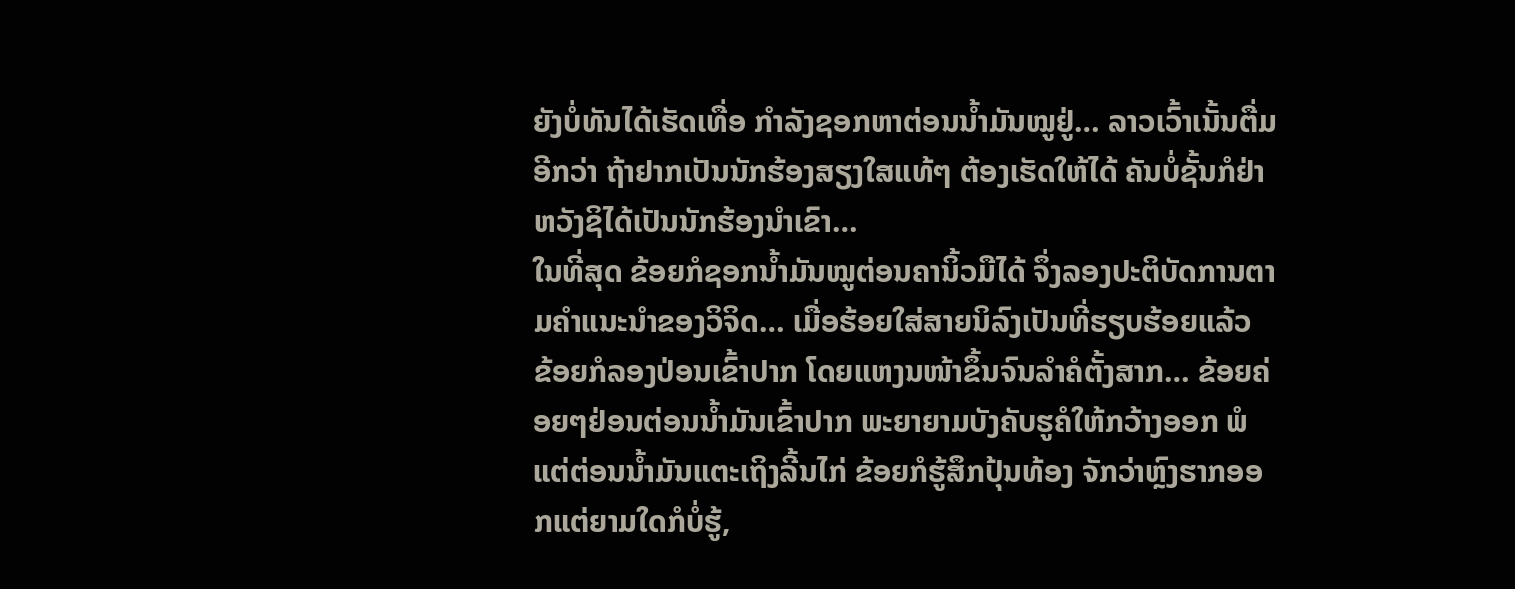ຍັງບໍ່ທັນໄດ້ເຮັດເທື່ອ ກຳລັງຊອກຫາຕ່ອນນໍ້າມັນໝູຢູ່… ລາວເວົ້າເນັ້ນຕື່ມອີກວ່າ ຖ້າຢາກເປັນນັກຮ້ອງສຽງໃສແທ້ໆ ຕ້ອງເຮັດໃຫ້ໄດ້ ຄັນບໍ່ຊັ້ນກໍຢ່າຫວັງຊິໄດ້ເປັນນັກຮ້ອງນໍາເຂົາ…
ໃນທີ່ສຸດ ຂ້ອຍກໍຊອກນໍ້າມັນໝູຕ່ອນຄານິ້ວມືໄດ້ ຈຶ່ງລອງປະຕິບັດການຕາມຄຳແນະນຳຂອງວິຈິດ… ເມື່ອຮ້ອຍໃສ່ສາຍນິລົງເປັນທີ່ຮຽບຮ້ອຍແລ້ວ ຂ້ອຍກໍລອງປ່ອນເຂົ້າປາກ ໂດຍແຫງນໜ້າຂຶ້ນຈົນລຳຄໍຕັ້ງສາກ… ຂ້ອຍຄ່ອຍໆຢ່ອນຕ່ອນນໍ້າມັນເຂົ້າປາກ ພະຍາຍາມບັງຄັບຮູຄໍໃຫ້ກວ້າງອອກ ພໍແຕ່ຕ່ອນນໍ້າມັນແຕະເຖິງລີ້ນໄກ່ ຂ້ອຍກໍຮູ້ສຶກປຸ້ນທ້ອງ ຈັກວ່າຫຼົງຮາກອອກແຕ່ຍາມໃດກໍບໍ່ຮູ້,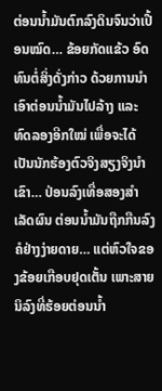ຕ່ອນນໍ້າມັນຕົກລົງດິນຈົນວ່າເປື້ອນໝົດ… ຂ້ອຍກັດແຂ້ວ ອົດທົນຕໍ່ສິ່ງດັ່ງກ່າວ ດ້ວຍການນຳເອົາຕ່ອນນໍ້າມັນໄປລ້າງ ແລະທົດລອງອີກໃໝ່ ເພື່ອຈະໄດ້ເປັນນັກຮ້ອງຕົວຈິງສຽງຈິງນຳເຂົາ… ປ່ອນລົງເທື່ອສອງສຳເລັດຜົນ ຕ່ອນນໍ້າມັນຖືກກືນລົງຄໍຢ່າງງ່າຍດາຍ… ແຕ່ຫົວໃຈຂອງຂ້ອຍເກືອບຢຸດເຕັ້ນ ເພາະສາຍນິລົງທີ່ຮ້ອຍຕ່ອນນໍ້າ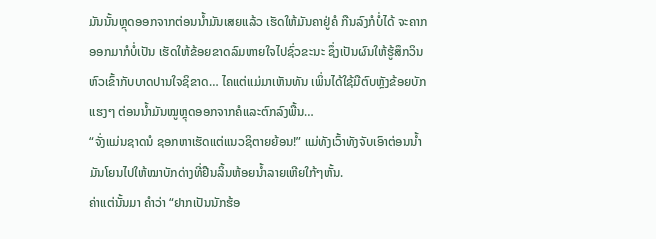ມັນນັ້ນຫຼຸດອອກຈາກຕ່ອນນໍ້າມັນເສຍແລ້ວ ເຮັດໃຫ້ມັນຄາຢູ່ຄໍ ກືນລົງກໍບໍ່ໄດ້ ຈະຄາກອອກມາກໍບໍ່ເປັນ ເຮັດໃຫ້ຂ້ອຍຂາດລົມຫາຍໃຈໄປຊົ່ວຂະນະ ຊຶ່ງເປັນຜົນໃຫ້ຮູ້ສຶກວິນຫົວເຂົ້າກັບບາດປານໃຈຊິຂາດ… ໄຄແຕ່ແມ່ມາເຫັນທັນ ເພິ່ນໄດ້ໃຊ້ມືຕົບຫຼັງຂ້ອຍບັກແຮງໆ ຕ່ອນນໍ້າມັນໝູຫຼຸດອອກຈາກຄໍແລະຕົກລົງພື້ນ…
“ຈັ່ງແມ່ນຊາດນໍ ຊອກຫາເຮັດແຕ່ແນວຊິຕາຍຍ້ອນ!” ແມ່ທັງເວົ້າທັງຈັບເອົາຕ່ອນນໍ້າມັນໂຍນໄປໃຫ້ໝາບັກດ່າງທີ່ຢືນລິ້ນຫ້ອຍນໍ້າລາຍເຫີຍໃກ້ໆຫັ້ນ.
ຄ່າແຕ່ນັ້ນມາ ຄຳວ່າ “ຢາກເປັນນັກຮ້ອ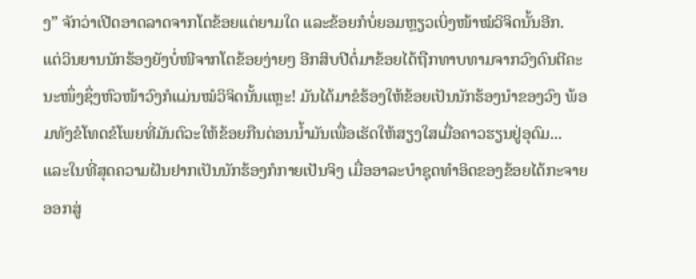ງ” ຈັກວ່າເປີດອາດລາດຈາກໂຕຂ້ອຍແຕ່ຍາມໃດ ແລະຂ້ອຍກໍບໍ່ຍອມຫຼຽວເບິ່ງໜ້າໝໍວິຈິດນັ້ນອີກ.
ແຕ່ວິນຍານນັກຮ້ອງຍັງບໍ່ໜີຈາກໂຕຂ້ອຍງ່າຍໆ ອີກສິບປີຕໍ່ມາຂ້ອຍໄດ້ຖືກທາບທາມຈາກວົງດົນຕີຄະນະໜຶ່ງຊຶ່ງຫົວໜ້າວົງກໍແມ່ນໝໍວິຈິດນັ້ນແຫຼະ! ມັນໄດ້ມາຂໍຮ້ອງໃຫ້ຂ້ອຍເປັນນັກຮ້ອງນຳຂອງວົງ ພ້ອມທັງຂໍໂທດຂໍໂພຍທີ່ມັນຕົວະໃຫ້ຂ້ອຍກືນຕ່ອນນ້ຳມັນເພື່ອເຮັດໃຫ້ສຽງໃສເມື່ອຄາວຮຽນຢູ່ອຸດົມ... ແລະໃນທີ່ສຸດຄວາມຝັນຢາກເປັນນັກຮ້ອງກໍກາຍເປັນຈິງ ເມື່ອອາລະບຳຊຸດທຳອິດຂອງຂ້ອຍໄດ້ກະຈາຍອອກສູ່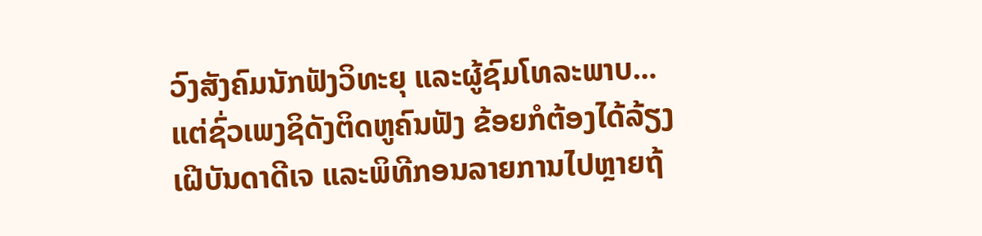ວົງສັງຄົມນັກຟັງວິທະຍຸ ແລະຜູ້ຊົມໂທລະພາບ... ແຕ່ຊົ່ວເພງຊິດັງຕິດຫູຄົນຟັງ ຂ້ອຍກໍຕ້ອງໄດ້ລ້ຽງເຝີບັນດາດີເຈ ແລະພິທີກອນລາຍການໄປຫຼາຍຖ້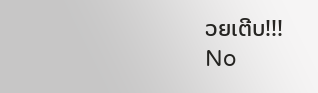ວຍເຕີບ!!!
No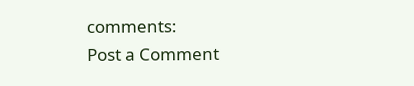comments:
Post a Comment